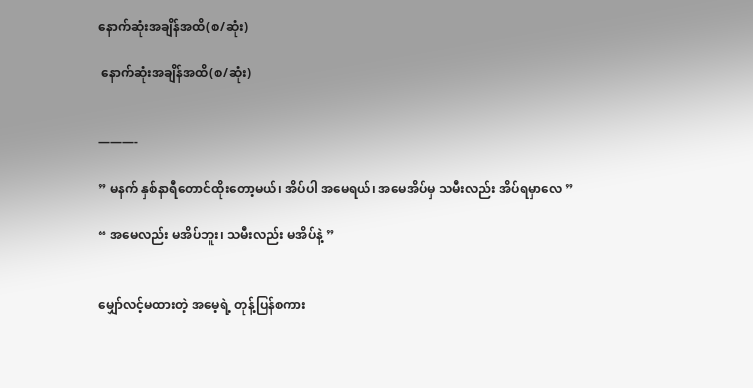နောက်ဆုံးအချိန်အထိ(စ/ဆုံး)

 နောက်ဆုံးအချိန်အထိ(စ/ဆုံး)


———-

” မနက် နှစ်နာရီတောင်ထိုးတော့မယ်၊ အိပ်ပါ အမေရယ်၊ အမေအိပ်မှ သမီးလည်း အိပ်ရမှာလေ ”

“ အမေလည်း မအိပ်ဘူး၊ သမီးလည်း မအိပ်နဲ့ ”


မျှော်လင့်မထားတဲ့ အမေ့ရဲ့ တုန့်ပြန်စကား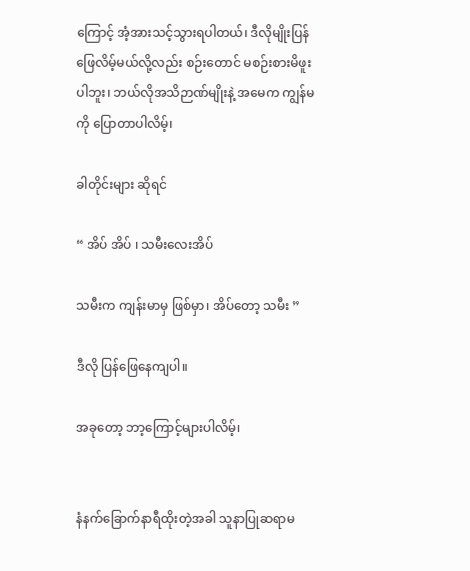ကြောင့် အံ့အားသင့်သွားရပါတယ်၊ ဒီလိုမျိုးပြန်ဖြေလိမ့်မယ်လို့လည်း စဉ်းတောင် မစဉ်းစားမိဖူးပါဘူး၊ ဘယ်လိုအသိဉာဏ်မျိုးနဲ့ အမေက ကျွန်မကို ပြောတာပါလိမ့်၊

ခါတိုင်းများ ဆိုရင်

“ အိပ် အိပ် ၊ သမီးလေးအိပ်

သမီးက ကျန်းမာမှ ဖြစ်မှာ၊ အိပ်တော့ သမီး ”

ဒီလို ပြန်ဖြေနေကျပါ။

အခုတော့ ဘာ့ကြောင့်များပါလိမ့်၊


နံနက်ခြောက်နာရီထိုးတဲ့အခါ သူနာပြုဆရာမ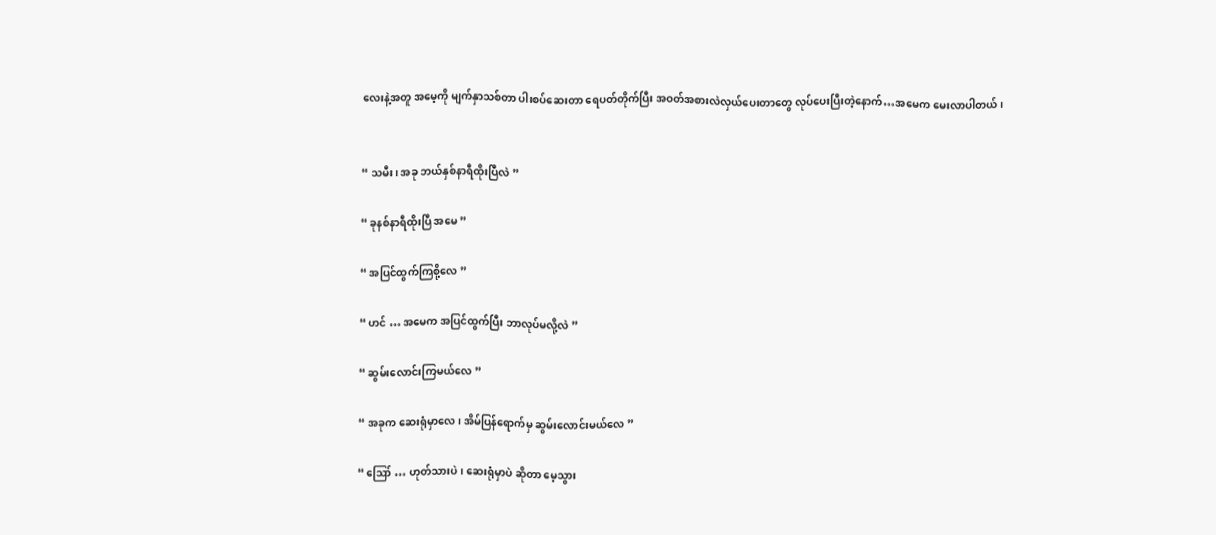လေးနဲ့အတူ အမေ့ကို မျက်နှာသစ်တာ ပါးစပ်ဆေးတာ ရေပတ်တိုက်ပြီး အဝတ်အစားလဲလှယ်ပေးတာတွေ လုပ်ပေးပြီးတဲ့နောက်…အမေက မေးလာပါတယ်၊


“ သမီး၊ အခု ဘယ်နှစ်နာရီထိုးပြီလဲ ”

“ ခုနစ်နာရီထိုးပြီ အမေ ”

“ အပြင်ထွက်ကြစို့လေ ”

“ ဟင် … အမေက အပြင်ထွက်ပြီး ဘာလုပ်မလို့လဲ ”

“ ဆွမ်းလောင်းကြမယ်လေ ”

“ အခုက ဆေးရုံမှာလေ၊ အိမ်ပြန်ရောက်မှ ဆွမ်းလောင်းမယ်လေ ”

“ ဪ … ဟုတ်သားပဲ၊ ဆေးရုံမှာပဲ ဆိုတာ မေ့သွား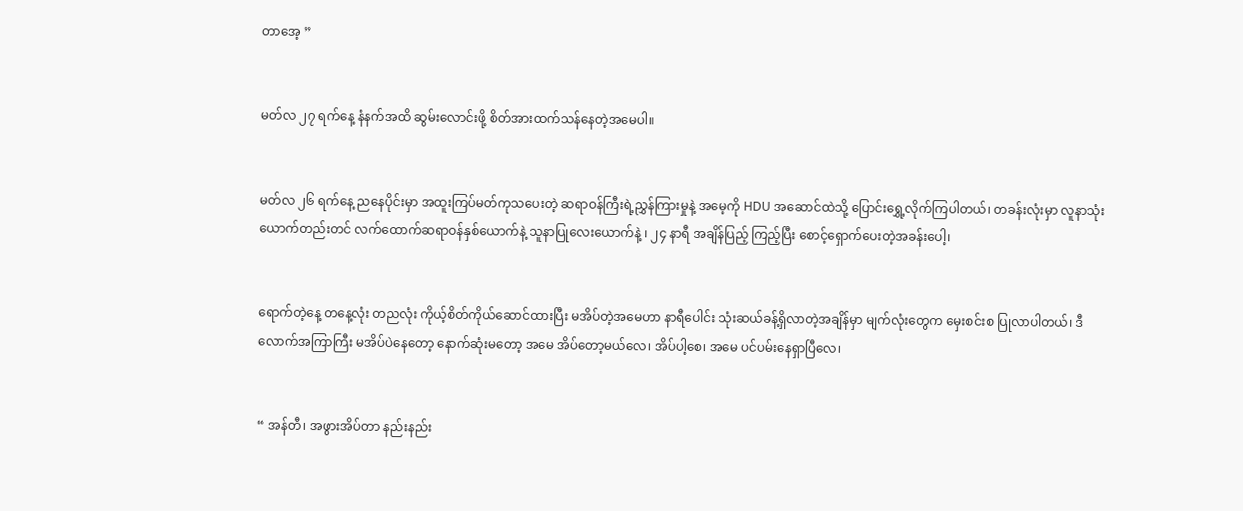တာအေ့ ”


မတ်လ ၂၇ ရက်နေ့ နံနက်အထိ ဆွမ်းလောင်းဖို့ စိတ်အားထက်သန်နေတဲ့အမေပါ။


မတ်လ ၂၆ ရက်နေ့ ညနေပိုင်းမှာ အထူးကြပ်မတ်ကုသပေးတဲ့ ဆရာဝန်ကြီးရဲ့ညွှန်ကြားမှုနဲ့ အမေ့ကို HDU အဆောင်ထဲသို့ ပြောင်းရွှေ့လိုက်ကြပါတယ်၊ တခန်းလုံးမှာ လူနာသုံးယောက်တည်းတင် လက်ထောက်ဆရာဝန်နှစ်ယောက်နဲ့ သူနာပြုလေးယောက်နဲ့ ၊ ၂၄ နာရီ အချိန်ပြည့် ကြည့်ပြီး စောင့်ရှောက်ပေးတဲ့အခန်းပေါ့၊


ရောက်တဲ့နေ့ တနေ့လုံး တညလုံး ကိုယ့်စိတ်ကိုယ်ဆောင်ထားပြီး မအိပ်တဲ့အမေဟာ နာရီပေါင်း သုံးဆယ်ခန့်ရှိလာတဲ့အချိန်မှာ မျက်လုံးတွေက မှေးစင်းစ ပြုလာပါတယ်၊ ဒီလောက်အကြာကြီး မအိပ်ပဲနေတော့ နောက်ဆုံးမတော့ အမေ အိပ်တော့မယ်လေ၊ အိပ်ပါ့စေ၊ အမေ ပင်ပမ်းနေရှာပြီလေ၊


“ အန်တီ၊ အဖွားအိပ်တာ နည်းနည်း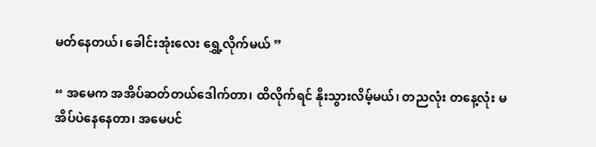မတ်နေတယ်၊ ခေါင်းအုံးလေး ရွှေ့လိုက်မယ် ”

“ အမေက အအိပ်ဆတ်တယ်ဒေါက်တာ၊ ထိလိုက်ရင် နိုးသွားလိမ့်မယ်၊ တညလုံး တနေ့လုံး မအိပ်ပဲနေနေတာ၊ အမေပင်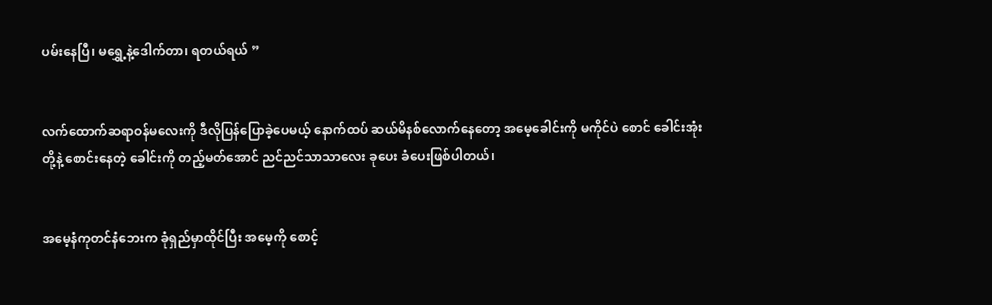ပမ်းနေပြီ၊ မရွှေ့နဲ့ဒေါက်တာ၊ ရတယ်ရယ် ”


လက်ထောက်ဆရာဝန်မလေးကို ဒီလိုပြန်ပြောခဲ့ပေမယ့် နောက်ထပ် ဆယ်မိနစ်လောက်နေတော့ အမေ့ခေါင်းကို မကိုင်ပဲ စောင် ခေါင်းအုံးတို့နဲ့ စောင်းနေတဲ့ ခေါင်းကို တည့်မတ်အောင် ညင်ညင်သာသာလေး ခုပေး ခံပေးဖြစ်ပါတယ်၊


အမေ့နံကုတင်နံဘေးက ခုံရှည်မှာထိုင်ပြီး အမေ့ကို စောင့်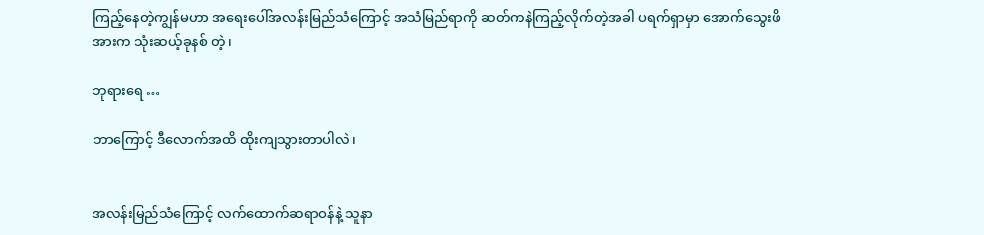ကြည့်နေတဲ့ကျွန်မဟာ အရေးပေါ်အလန်းမြည်သံကြောင့် အသံမြည်ရာကို ဆတ်ကနဲကြည့်လိုက်တဲ့အခါ ပရက်ရှာမှာ အောက်သွေးဖိအားက သုံးဆယ့်ခုနစ် တဲ့၊

ဘုရားရေ …

ဘာကြောင့် ဒီလောက်အထိ ထိုးကျသွားတာပါလဲ၊


အလန်းမြည်သံကြောင့် လက်ထောက်ဆရာဝန်နဲ့ သူနာ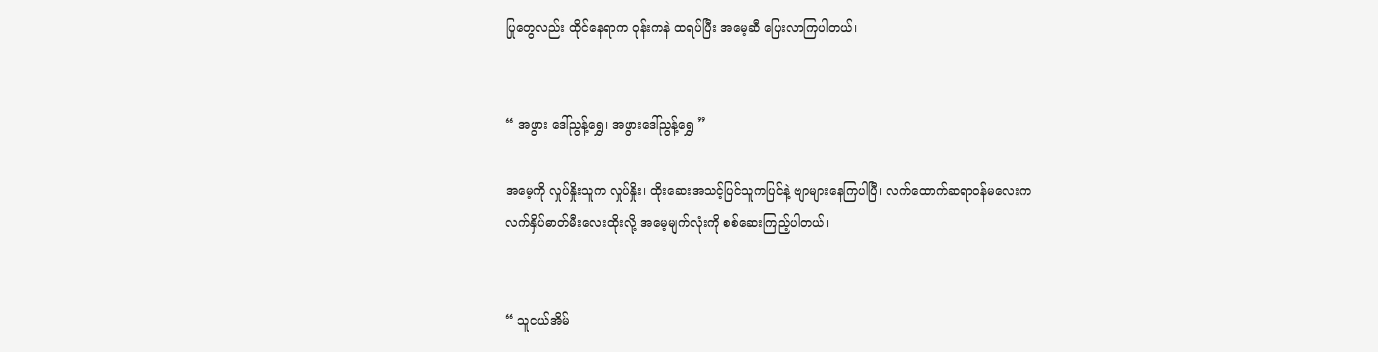ပြုတွေလည်း ထိုင်နေရာက ဝုန်းကနဲ ထရပ်ပြီး အမေ့ဆီ ပြေးလာကြပါတယ်၊


“ အဖွား ဒေါ်ညွန့်ရွှေ၊ အဖွားဒေါ်ညွန့်ရွှေ ”

အမေ့ကို လှုပ်နှိုးသူက လှုပ်နှိုး၊ ထိုးဆေးအသင့်ပြင်သူကပြင်နဲ့ ဗျာများနေကြပါပြီ၊ လက်ထောက်ဆရာဝန်မလေးက လက်နှိပ်ဓာတ်မီးလေးထိုးလို့ အမေ့မျက်လုံးကို စစ်ဆေးကြည့်ပါတယ်၊


“ သူငယ်အိမ်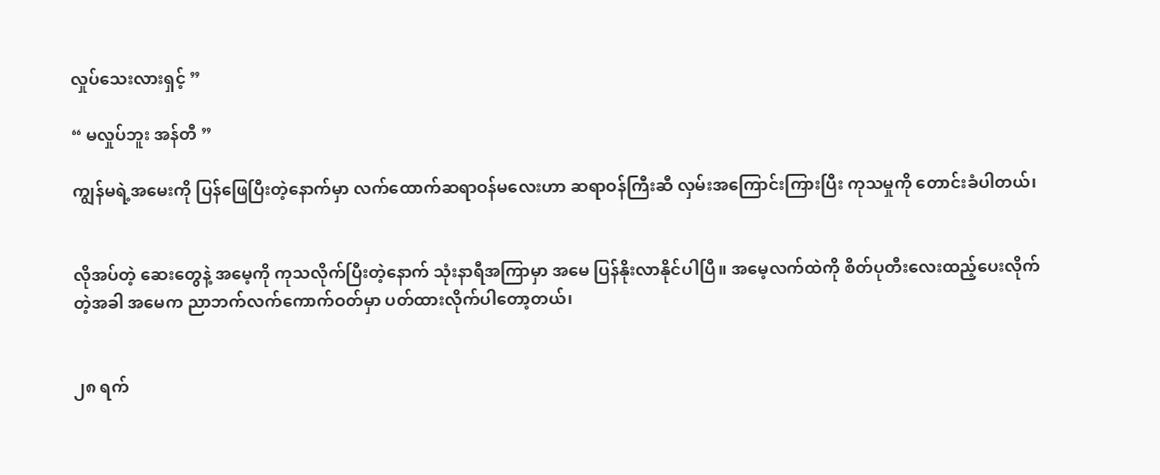လှုပ်သေးလားရှင့် ”

“ မလှုပ်ဘူး အန်တီ ”

ကျွန်မရဲ့အမေးကို ပြန်ဖြေပြီးတဲ့နောက်မှာ လက်ထောက်ဆရာဝန်မလေးဟာ ဆရာဝန်ကြီးဆီ လှမ်းအကြောင်းကြားပြီး ကုသမှုကို တောင်းခံပါတယ်၊


လိုအပ်တဲ့ ဆေးတွေနဲ့ အမေ့ကို ကုသလိုက်ပြီးတဲ့နောက် သုံးနာရီအကြာမှာ အမေ ပြန်နိုးလာနိုင်ပါပြီ။ အမေ့လက်ထဲကို စိတ်ပုတီးလေးထည့်ပေးလိုက်တဲ့အခါ အမေက ညာဘက်လက်ကောက်ဝတ်မှာ ပတ်ထားလိုက်ပါတော့တယ်၊


၂၈ ရက်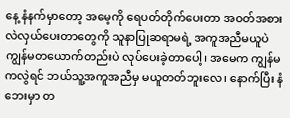နေ့ နံနက်မှာတော့ အမေ့ကို ရေပတ်တိုက်ပေးတာ အဝတ်အစားလဲလှယ်ပေးတာတွေကို သူနာပြုဆရာမရဲ့ အကူအညီမယူပဲ ကျွန်မတယောက်တည်းပဲ လုပ်ပေးခဲ့တာပေါ့၊ အမေက ကျွန်မကလွဲရင် ဘယ်သူ့အကူအညီမှ မယူတတ်ဘူးလေ၊ နောက်ပြီး နံဘေးမှာ တ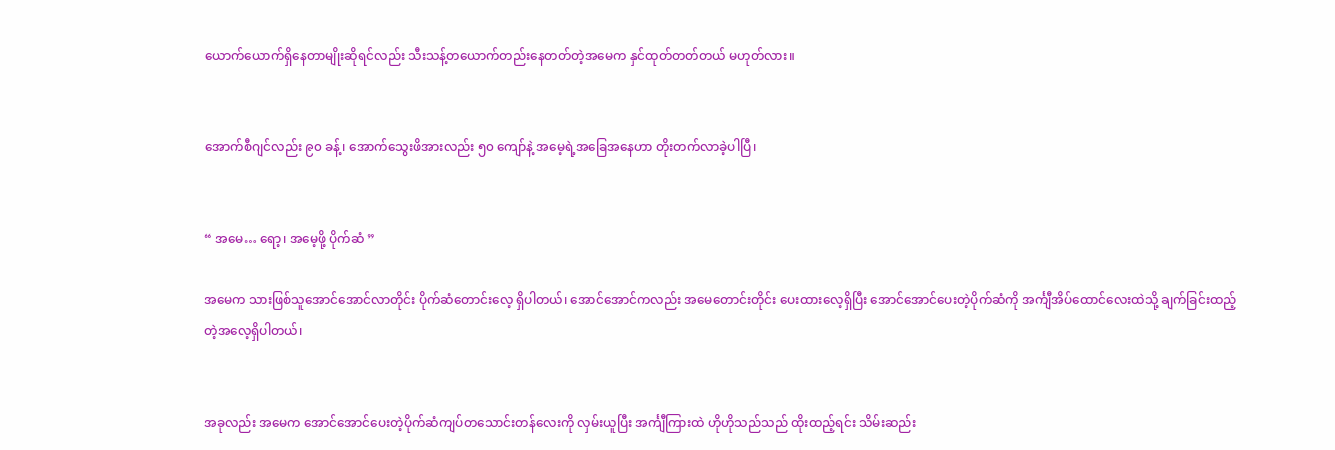ယောက်ယောက်ရှိနေတာမျိုးဆိုရင်လည်း သီးသန့်တယောက်တည်းနေတတ်တဲ့အမေက နှင်ထုတ်တတ်တယ် မဟုတ်လား။


အောက်စီဂျင်လည်း ၉၀ ခန့်၊ အောက်သွေးဖိအားလည်း ၅၀ ကျော်နဲ့ အမေ့ရဲ့အခြေအနေဟာ တိုးတက်လာခဲ့ပါပြီ၊


“ အမေ… ရော့၊ အမေ့ဖို့ ပိုက်ဆံ ”

အမေက သားဖြစ်သူအောင်အောင်လာတိုင်း ပိုက်ဆံတောင်းလေ့ ရှိပါတယ်၊ အောင်အောင်ကလည်း အမေတောင်းတိုင်း ပေးထားလေ့ရှိပြီး အောင်အောင်ပေးတဲ့ပိုက်ဆံကို အင်္ကျီအိပ်ထောင်လေးထဲသို့ ချက်ခြင်းထည့်တဲ့အလေ့ရှိပါတယ်၊


အခုလည်း အမေက အောင်အောင်ပေးတဲ့ပိုက်ဆံကျပ်တသောင်းတန်လေးကို လှမ်းယူပြီး အင်္ကျီကြားထဲ ဟိုဟိုသည်သည် ထိုးထည့်ရင်း သိမ်းဆည်း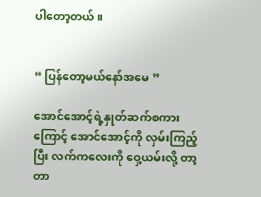ပါတော့တယ်။


“ ပြန်တော့မယ်နော်အမေ ”

အောင်အောင့်ရဲ့နှုတ်ဆက်စကားကြောင့် အောင်အောင့်ကို လှမ်းကြည့်ပြီး လက်ကလေးကို ဝှေ့ယမ်းလို့ တာ့တာ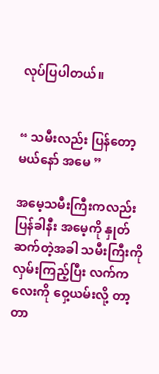လုပ်ပြပါတယ်။


“ သမီးလည်း ပြန်တော့မယ်နော် အမေ ”

အမေ့သမီးကြီးကလည်း ပြန်ခါနီး အမေ့ကို နှုတ်ဆက်တဲ့အခါ သမီးကြီးကို လှမ်းကြည့်ပြီး လက်ကလေးကို ဝှေ့ယမ်းလို့ တာ့တာ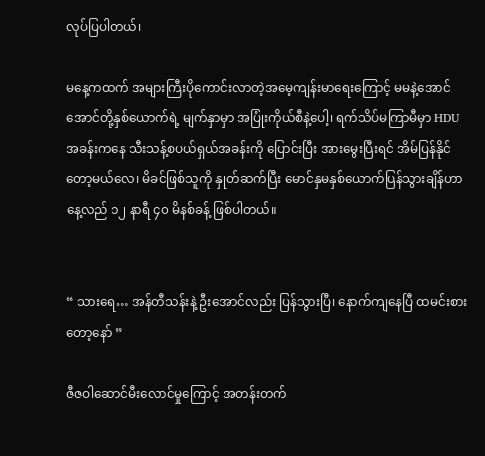လုပ်ပြပါတယ်၊

မနေ့ကထက် အများကြီးပိုကောင်းလာတဲ့အမေ့ကျန်းမာရေးကြောင့် မမနဲ့အောင်အောင်တို့နှစ်ယောက်ရဲ့ မျက်နှာမှာ အပြုံးကိုယ်စီနဲ့ပေါ့၊ ရက်သိပ်မကြာမီမှာ HDU အခန်းကနေ သီးသန့်စပယ်ရှယ်အခန်းကို ပြောင်းပြီး အားမွေးပြီးရင် အိမ်ပြန်နိုင်တော့မယ်လေ၊ မိခင်ဖြစ်သူကို နှုတ်ဆက်ပြီး မောင်နှမနှစ်ယောက်ပြန်သွားချိန်ဟာ နေ့လည် ၁၂ နာရီ ၄၀ မိနစ်ခန့် ဖြစ်ပါတယ်။


“ သားရေ… အန်တီသန်းနဲ့ ဦးအောင်လည်း ပြန်သွားပြီ၊ နောက်ကျနေပြီ ထမင်းစားတော့နော် ”

ဇီဇဝါဆောင်မီးလောင်မှုကြောင့် အတန်းတက်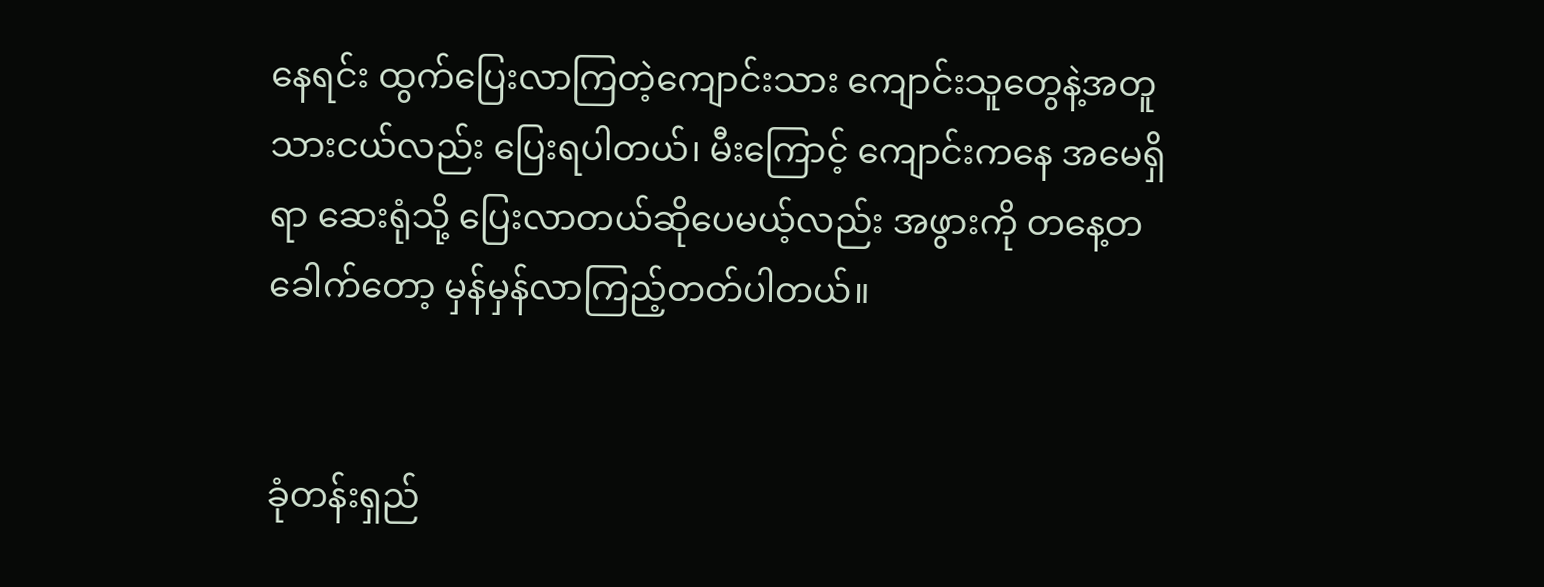နေရင်း ထွက်ပြေးလာကြတဲ့ကျောင်းသား ကျောင်းသူတွေနဲ့အတူ သားငယ်လည်း ပြေးရပါတယ်၊ မီးကြောင့် ကျောင်းကနေ အမေရှိရာ ဆေးရုံသို့ ပြေးလာတယ်ဆိုပေမယ့်လည်း အဖွားကို တနေ့တခေါက်တော့ မှန်မှန်လာကြည့်တတ်ပါတယ်။


ခုံတန်းရှည်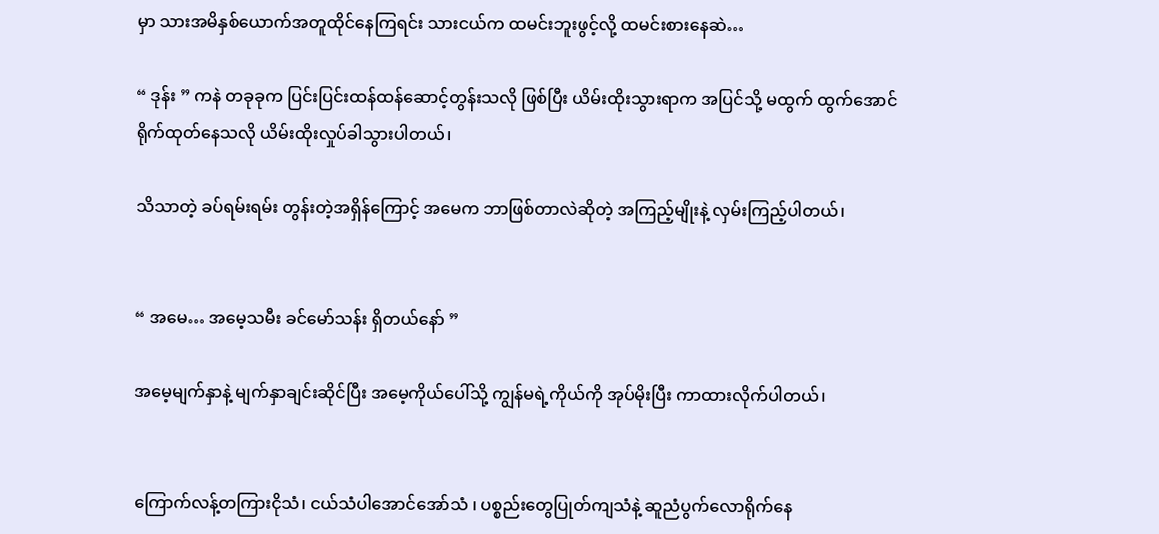မှာ သားအမိနှစ်ယောက်အတူထိုင်နေကြရင်း သားငယ်က ထမင်းဘူးဖွင့်လို့ ထမင်းစားနေဆဲ…

“ ဒုန်း ” ကနဲ တခုခုက ပြင်းပြင်းထန်ထန်ဆောင့်တွန်းသလို ဖြစ်ပြီး ယိမ်းထိုးသွားရာက အပြင်သို့ မထွက် ထွက်အောင် ရိုက်ထုတ်နေသလို ယိမ်းထိုးလှုပ်ခါသွားပါတယ်၊

သိသာတဲ့ ခပ်ရမ်းရမ်း တွန်းတဲ့အရှိန်ကြောင့် အမေက ဘာဖြစ်တာလဲဆိုတဲ့ အကြည့်မျိုးနဲ့ လှမ်းကြည့်ပါတယ်၊


“ အမေ… အမေ့သမီး ခင်မော်သန်း ရှိတယ်နော် ”

အမေ့မျက်နှာနဲ့ မျက်နှာချင်းဆိုင်ပြီး အမေ့ကိုယ်ပေါ်သို့ ကျွန်မရဲ့ကိုယ်ကို အုပ်မိုးပြီး ကာထားလိုက်ပါတယ်၊


ကြောက်လန့်တကြားငိုသံ၊ ငယ်သံပါအောင်အော်သံ ၊ ပစ္စည်းတွေပြုတ်ကျသံနဲ့ ဆူညံပွက်လောရိုက်နေ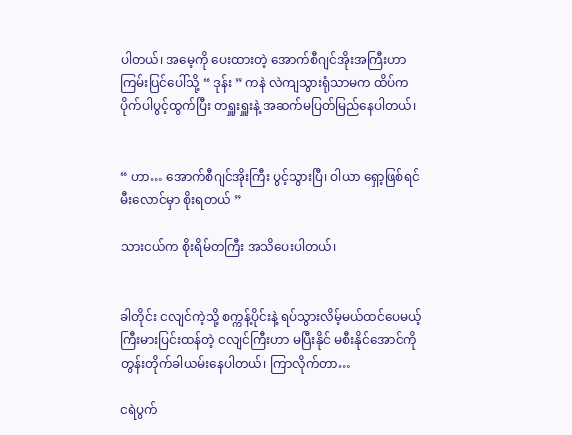ပါတယ်၊ အမေ့ကို ပေးထားတဲ့ အောက်စီဂျင်အိုးအကြီးဟာ ကြမ်းပြင်ပေါ်သို့ “ ဒုန်း ” ကနဲ လဲကျသွားရုံသာမက ထိပ်က ပိုက်ပါပွင့်ထွက်ပြီး တရှူးရှူးနဲ့ အဆက်မပြတ်မြည်နေပါတယ်၊


“ ဟာ… အောက်စီဂျင်အိုးကြီး ပွင့်သွားပြီ၊ ဝါယာ ရှော့ဖြစ်ရင် မီးလောင်မှာ စိုးရတယ် ”

သားငယ်က စိုးရိမ်တကြီး အသိပေးပါတယ်၊


ခါတိုင်း ငလျင်ကဲ့သို့ စက္ကန့်ပိုင်းနဲ့ ရပ်သွားလိမ့်မယ်ထင်ပေမယ့် ကြီးမားပြင်းထန်တဲ့ ငလျင်ကြီးဟာ မပြီးနိုင် မစီးနိုင်အောင်ကို တွန်းတိုက်ခါယမ်းနေပါတယ်၊ ကြာလိုက်တာ…

ငရဲပွက်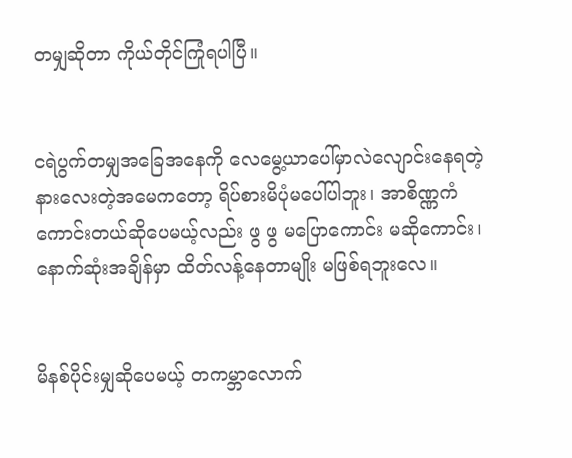တမျှဆိုတာ ကိုယ်တိုင်ကြုံရပါပြီ။


ငရဲပွက်တမျှအခြေအနေကို လေမွေ့ယာပေါ်မှာလဲလျောင်းနေရတဲ့ နားလေးတဲ့အမေကတော့ ရိပ်စားမိပုံမပေါ်ပါဘူး၊ အာစိဏ္ဏကံကောင်းတယ်ဆိုပေမယ့်လည်း ဖွ ဖွ မပြောကောင်း မဆိုကောင်း၊ နောက်ဆုံးအချိန်မှာ ထိတ်လန့်နေတာမျိုး မဖြစ်ရဘူးလေ။


မိနစ်ပိုင်းမျှဆိုပေမယ့် တကမ္ဘာလောက်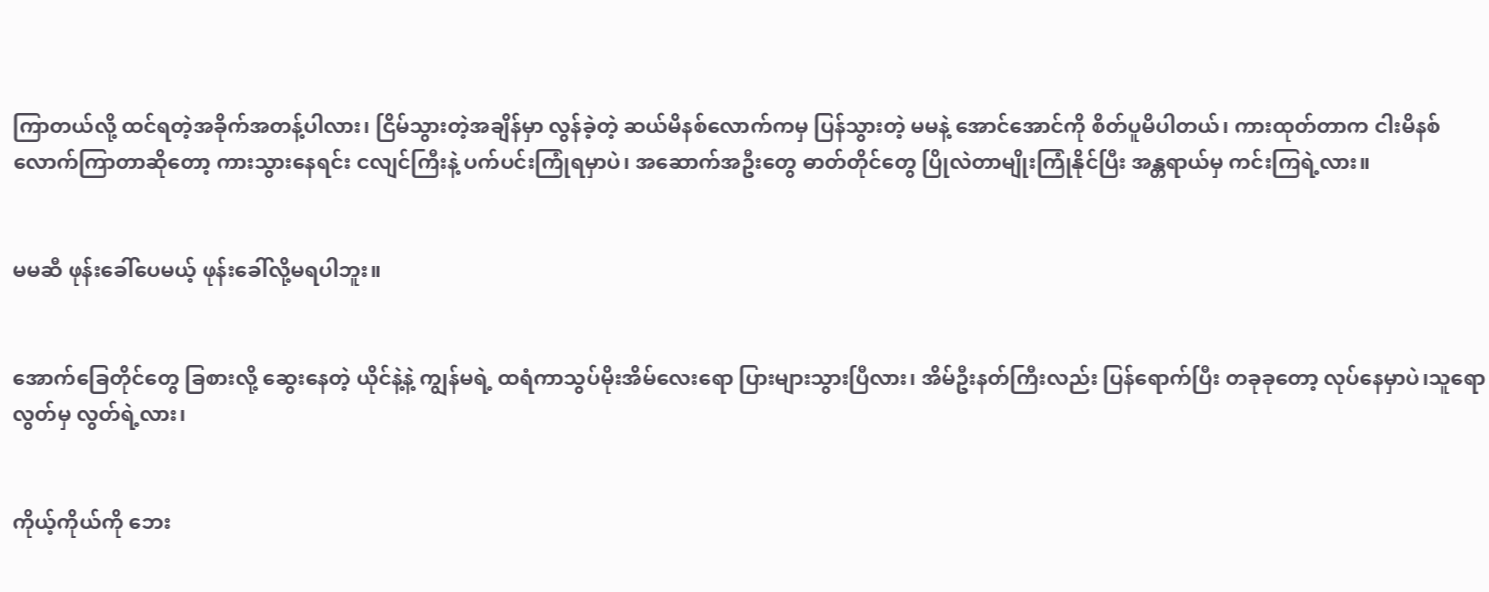ကြာတယ်လို့ ထင်ရတဲ့အခိုက်အတန့်ပါလား၊ ငြိမ်သွားတဲ့အချိန်မှာ လွန်ခဲ့တဲ့ ဆယ်မိနစ်လောက်ကမှ ပြန်သွားတဲ့ မမနဲ့ အောင်အောင်ကို စိတ်ပူမိပါတယ်၊ ကားထုတ်တာက ငါးမိနစ်လောက်ကြာတာဆိုတော့ ကားသွားနေရင်း ငလျင်ကြီးနဲ့ ပက်ပင်းကြုံရမှာပဲ၊ အဆောက်အဦးတွေ ဓာတ်တိုင်တွေ ပြိုလဲတာမျိုးကြုံနိုင်ပြီး အန္တရာယ်မှ ကင်းကြရဲ့လား။


မမဆီ ဖုန်းခေါ်ပေမယ့် ဖုန်းခေါ်လို့မရပါဘူး။


အောက်ခြေတိုင်တွေ ခြစားလို့ ဆွေးနေတဲ့ ယိုင်နဲ့နဲ့ ကျွန်မရဲ့ ထရံကာသွပ်မိုးအိမ်လေးရော ပြားများသွားပြီလား၊ အိမ်ဦးနတ်ကြီးလည်း ပြန်ရောက်ပြီး တခုခုတော့ လုပ်နေမှာပဲ၊သူရော လွတ်မှ လွတ်ရဲ့လား၊


ကိုယ့်ကိုယ်ကို ဘေး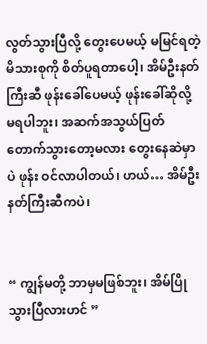လွတ်သွားပြီလို့ တွေးပေမယ့် မမြင်ရတဲ့ မိသားစုကို စိတ်ပူရတာပေါ့၊ အိမ်ဦးနတ်ကြီးဆီ ဖုန်းခေါ်ပေမယ့် ဖုန်းခေါ်ဆိုလို့ မရပါဘူး၊ အဆက်အသွယ်ပြတ်တောက်သွားတော့မလား တွေးနေဆဲမှာပဲ ဖုန်း ဝင်လာပါတယ်၊ ဟယ်… အိမ်ဦးနတ်ကြီးဆီကပဲ၊


“ ကျွန်မတို့ ဘာမှမဖြစ်ဘူး၊ အိမ်ပြိုသွားပြီလားဟင် ”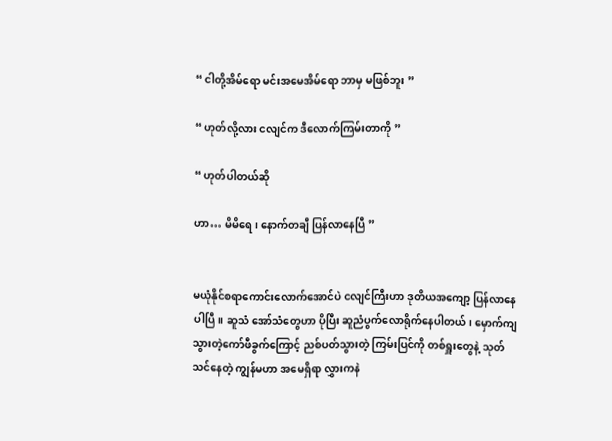“ ငါတို့အိမ်ရော မင်းအမေအိမ်ရော ဘာမှ မဖြစ်ဘူး ”

“ ဟုတ်လို့လား ငလျင်က ဒီလောက်ကြမ်းတာကို ”

“ ဟုတ်ပါတယ်ဆို

ဟာ… မိမိရေ၊ နောက်တချီ ပြန်လာနေပြီ ”


မယုံနိုင်စရာကောင်းလောက်အောင်ပဲ ငလျင်ကြီးဟာ ဒုတိယအကျော့ ပြန်လာနေပါပြီ။ ဆူသံ အော်သံတွေဟာ ပိုပြီး ဆူညံပွက်လောရိုက်နေပါတယ်၊ မှောက်ကျသွားတဲ့ကော်ဖီခွက်ကြောင့် ညစ်ပတ်သွားတဲ့ ကြမ်းပြင်ကို တစ်ရှူးတွေနဲ့ သုတ်သင်နေတဲ့ ကျွန်မဟာ အမေရှိရာ လွှားကနဲ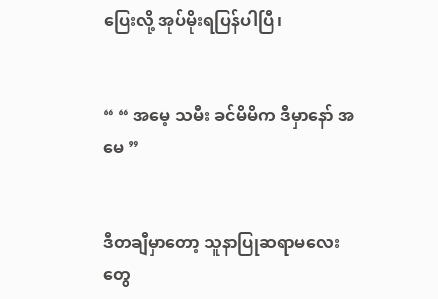ပြေးလို့ အုပ်မိုးရပြန်ပါပြီ၊


“ “ အမေ့ သမီး ခင်မိမိက ဒီမှာနော် အမေ ”


ဒီတချီမှာတော့ သူနာပြုဆရာမလေးတွေ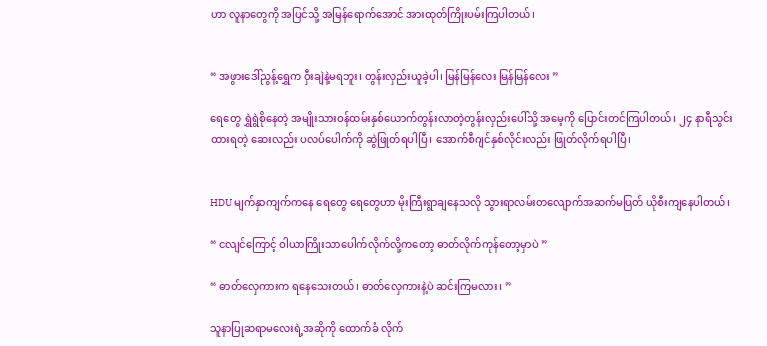ဟာ လူနာတွေကို အပြင်သို့ အမြန်ရောက်အောင် အားထုတ်ကြိုးပမ်းကြပါတယ်၊


“ အဖွားဒေါ်ညွန့်ရွှေက ဝှီးချဲနဲ့မရဘူး၊ တွန်းလှည်းယူခဲ့ပါ၊ မြန်မြန်လေး မြန်မြန်လေး ”

ရေတွေ ရွှဲရွဲစိုနေတဲ့ အမျိုးသားဝန်ထမ်းနှစ်ယောက်တွန်းလာတဲ့တွန်းလှည်းပေါ်သို့ အမေ့ကို ပြောင်းတင်ကြပါတယ်၊ ၂၄ နာရီသွင်းထားရတဲ့ ဆေးလည်း ပလပ်ပေါက်ကို ဆွဲဖြုတ်ရပါပြီ၊ အောက်စီဂျင်နှစ်လိုင်းလည်း ဖြုတ်လိုက်ရပါပြီ၊


HDU မျက်နှာကျက်ကနေ ရေတွေ ရေတွေဟာ မိုးကြီးရွာချနေသလို သွားရာလမ်းတလျောက်အဆက်မပြတ် ယိုစီးကျနေပါတယ်၊

“ ငလျင်ကြောင့် ဝါယာကြိုးသာပေါက်လိုက်လို့ကတော့ ဓာတ်လိုက်ကုန်တော့မှာပဲ ”

“ ဓာတ်လှေကားက ရနေသေးတယ်၊ ဓာတ်လှေကားနဲ့ပဲ ဆင်းကြမလား၊ ”

သူနာပြုဆရာမလေးရဲ့အဆိုကို ထောက်ခံ လိုက်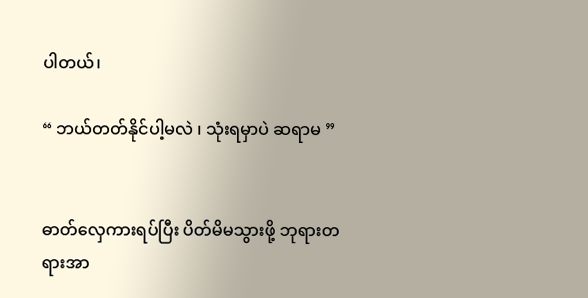ပါတယ်၊

“ ဘယ်တတ်နိုင်ပါ့မလဲ ၊ သုံးရမှာပဲ ဆရာမ ”


ဓာတ်လှေကားရပ်ပြီး ပိတ်မိမသွားဖို့ ဘုရားတရားအာ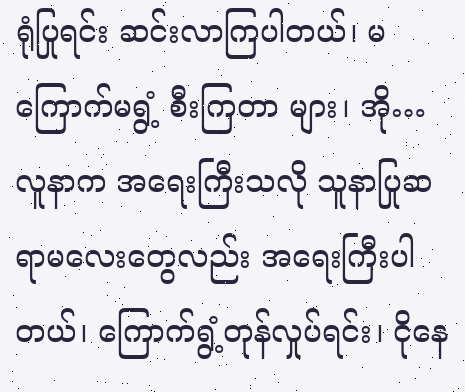ရုံပြုရင်း ဆင်းလာကြပါတယ်၊ မကြောက်မရွံ့ စီးကြတာ များ၊ အို… လူနာက အရေးကြီးသလို သူနာပြုဆရာမလေးတွေလည်း အရေးကြီးပါတယ်၊ ကြောက်ရွံ့တုန်လှုပ်ရင်း၊ ငိုနေ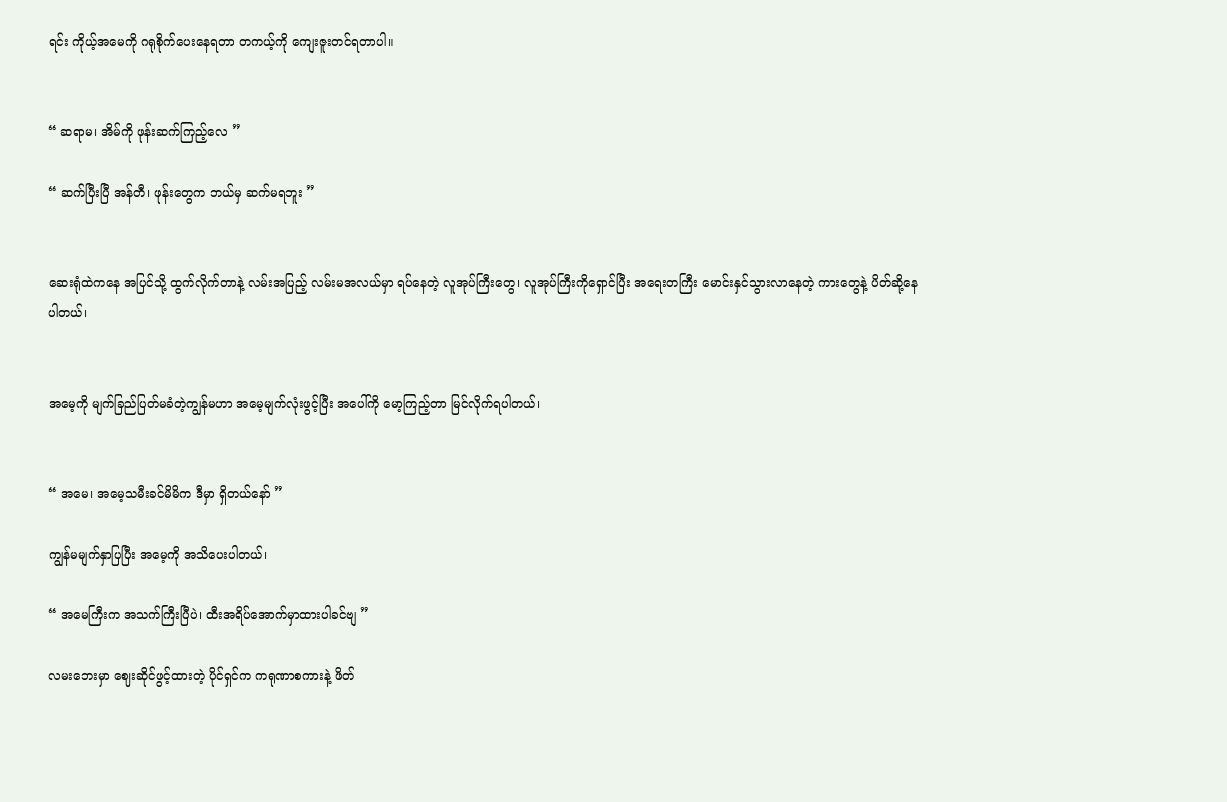ရင်း ကိုယ့်အမေကို ဂရုစိုက်ပေးနေရတာ တကယ့်ကို ကျေးဇူးတင်ရတာပါ။


“ ဆရာမ၊ အိမ်ကို ဖုန်းဆက်ကြည့်လေ ”

“ ဆက်ပြီးပြီ အန်တီ၊ ဖုန်းတွေက ဘယ်မှ ဆက်မရဘူး ”


ဆေးရုံထဲကနေ အပြင်သို့ ထွက်လိုက်တာနဲ့ လမ်းအပြည့် လမ်းမအလယ်မှာ ရပ်နေတဲ့ လူအုပ်ကြီးတွေ၊ လူအုပ်ကြီးကိုရှောင်ပြီး အရေးတကြီး မောင်းနှင်သွားလာနေတဲ့ ကားတွေနဲ့ ပိတ်ဆို့နေပါတယ်၊


အမေ့ကို မျက်ခြည်ပြတ်မခံတဲ့ကျွန်မဟာ အမေ့မျက်လုံးဖွင့်ပြီး အပေါ်ကို မော့ကြည့်တာ မြင်လိုက်ရပါတယ်၊


“ အမေ၊ အမေ့သမီးခင်မိမိက ဒီမှာ ရှိတယ်နော် ”

ကျွန်မမျက်နှာပြပြီး အမေ့ကို အသိပေးပါတယ်၊

“ အမေကြီးက အသက်ကြီးပြီပဲ၊ ထီးအရိပ်အောက်မှာထားပါခင်ဗျ ”

လမးဘေးမှာ ဈေးဆိုင်ဖွင့်ထားတဲ့ ပိုင်ရှင်က ကရုဏာစကားနဲ့ ဖိတ်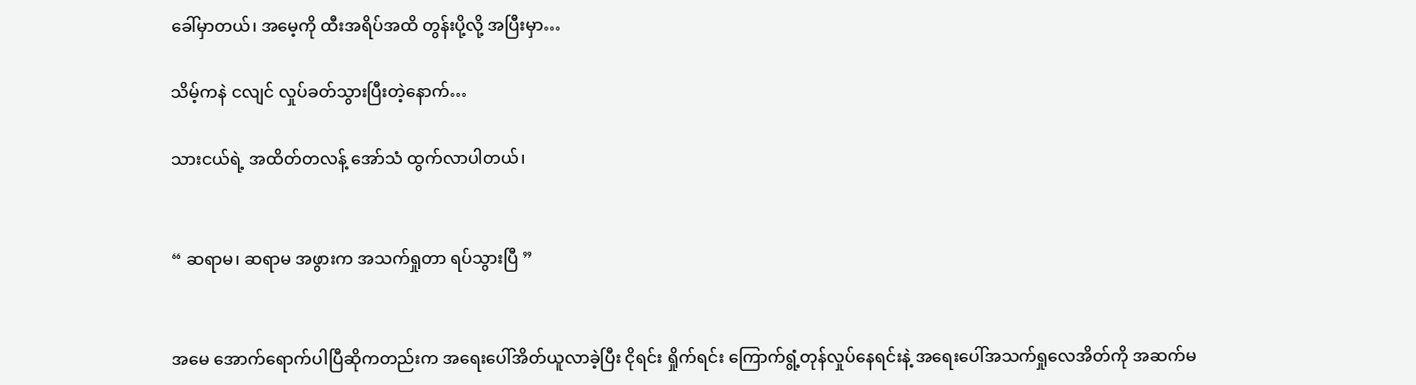ခေါ်မှာတယ်၊ အမေ့ကို ထီးအရိပ်အထိ တွန်းပို့လို့ အပြီးမှာ…

သိမ့်ကနဲ ငလျင် လှုပ်ခတ်သွားပြီးတဲ့နောက်…

သားငယ်ရဲ့ အထိတ်တလန့် အော်သံ ထွက်လာပါတယ်၊


“ ဆရာမ၊ ဆရာမ အဖွားက အသက်ရှုတာ ရပ်သွားပြီ ”


အမေ အောက်ရောက်ပါပြီဆိုကတည်းက အရေးပေါ်အိတ်ယူလာခဲ့ပြီး ငိုရင်း ရှိုက်ရင်း ကြောက်ရွံ့တုန်လှုပ်နေရင်းနဲ့ အရေးပေါ်အသက်ရှုလေအိတ်ကို အဆက်မ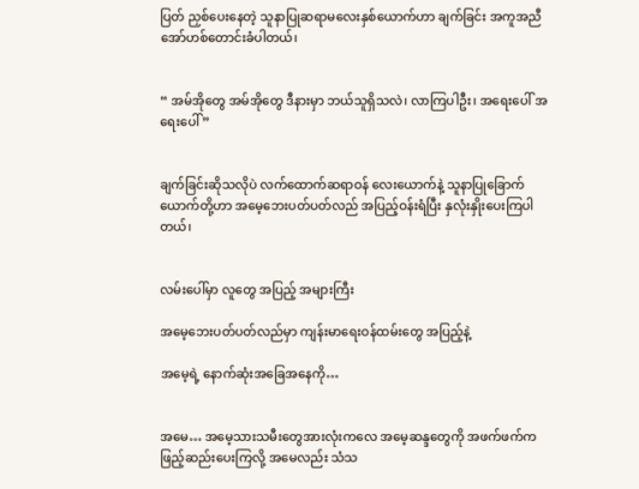ပြတ် ညှစ်ပေးနေတဲ့ သူနာပြုဆရာမလေးနှစ်ယောက်ဟာ ချက်ခြင်း အကူအညီ အော်ဟစ်တောင်းခံပါတယ်၊


“ အမ်အိုတွေ အမ်အိုတွေ ဒီနားမှာ ဘယ်သူရှိသလဲ၊ လာကြပါဦး၊ အရေးပေါ် အရေးပေါ် ”


ချက်ခြင်းဆိုသလိုပဲ လက်ထောက်ဆရာဝန် လေးယောက်နဲ့ သူနာပြုခြောက်ယောက်တို့ဟာ အမေ့ဘေးပတ်ပတ်လည် အပြည့်ဝန်းရံပြီး နှလုံးနှိုးပေးကြပါတယ်၊


လမ်းပေါ်မှာ လူတွေ အပြည့် အများကြီး

အမေ့ဘေးပတ်ပတ်လည်မှာ ကျန်းမာရေးဝန်ထမ်းတွေ အပြည့်နဲ့

အမေ့ရဲ့ နောက်ဆုံးအခြေအနေကို…


အမေ… အမေ့သားသမီးတွေအားလုံးကလေ အမေ့ဆန္ဒတွေကို အဖက်ဖက်က ဖြည့်ဆည်းပေးကြလို့ အမေလည်း သံသ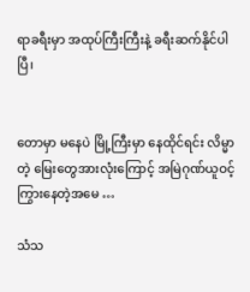ရာခရီးမှာ အထုပ်ကြီးကြီးနဲ့ ခရီးဆက်နိုင်ပါပြီ၊


တောမှာ မနေပဲ မြို့ကြီးမှာ နေထိုင်ရင်း လိမ္မာတဲ့ မြေးတွေအားလုံးကြောင့် အမြဲဂုဏ်ယူဝင့်ကြွားနေတဲ့အမေ …

သံသ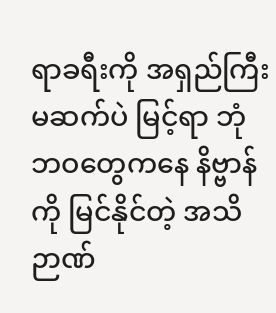ရာခရီးကို အရှည်ကြီး မဆက်ပဲ မြင့်ရာ ဘုံဘဝတွေကနေ နိဗ္ဗာန်ကို မြင်နိုင်တဲ့ အသိဉာဏ်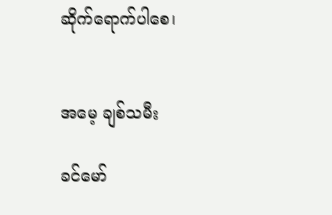ဆိုက်ရောက်ပါစေ၊


အမေ့ ချစ်သမီး

ခင်မော်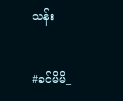သန်း


#ခင်မိမိ_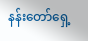နန်းတော်ရှေ့